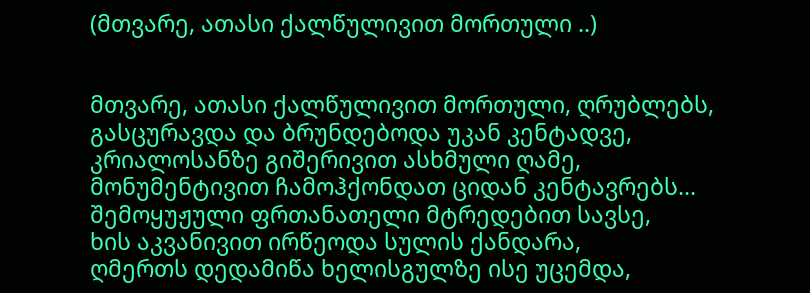(მთვარე, ათასი ქალწულივით მორთული ..)


მთვარე, ათასი ქალწულივით მორთული, ღრუბლებს,
გასცურავდა და ბრუნდებოდა უკან კენტადვე,
კრიალოსანზე გიშერივით ასხმული ღამე,
მონუმენტივით ჩამოჰქონდათ ციდან კენტავრებს...
შემოყუჟული ფრთანათელი მტრედებით სავსე,
ხის აკვანივით ირწეოდა სულის ქანდარა,
ღმერთს დედამიწა ხელისგულზე ისე უცემდა,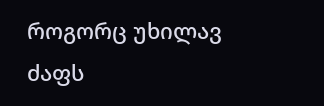როგორც უხილავ ძაფს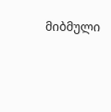მიბმული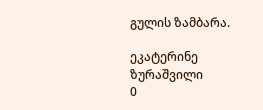გულის ზამბარა.

ეკატერინე ზურაშვილი
0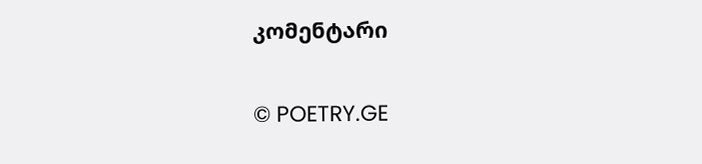კომენტარი

© POETRY.GE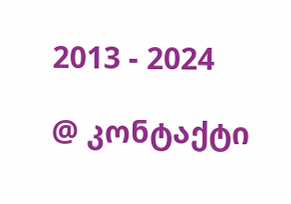2013 - 2024

@ კონტაქტი